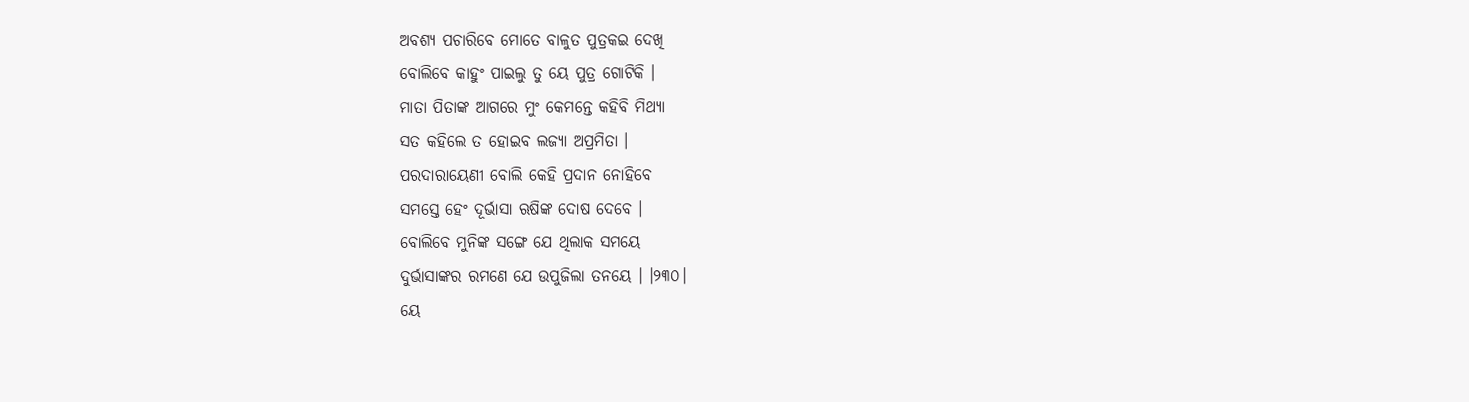ଅବଶ୍ୟ ପଚାରିବେ ମୋତେ ବାଳୁତ ପୁତ୍ରକଇ ଦେଖି
ବୋଲିବେ କାହୁଂ ପାଇଲୁ ତୁ ୟେ ପୁତ୍ର ଗୋଟିକି ।
ମାତା ପିତାଙ୍କ ଆଗରେ ମୁଂ କେମନ୍ତେ କହିବି ମିଥ୍ୟା
ସତ କହିଲେ ତ ହୋଇବ ଲଜ୍ୟା ଅପ୍ରମିତା ।
ପରଦାରାୟେଣୀ ବୋଲି କେହି ପ୍ରଦାନ ନୋହିବେ
ସମସ୍ତେ ହେଂ ଦୂର୍ଭାସା ଋଷିଙ୍କ ଦୋଷ ଦେବେ ।
ବୋଲିବେ ମୁନିଙ୍କ ସଙ୍ଗେ ଯେ ଥିଲାକ ସମୟେ
ଦୁର୍ଭାସାଙ୍କର ରମଣେ ଯେ ଉପୁଜିଲା ତନୟେ । ।୨୩୦।
ୟେ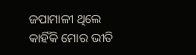ଜପାମାଳୀ ଥିଲେ କାହିଁକି ମୋର ଭୀତି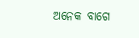ଅନେକ ବାଗେ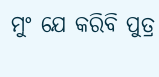ମୁଂ ଯେ କରିବି ପୁତ୍ର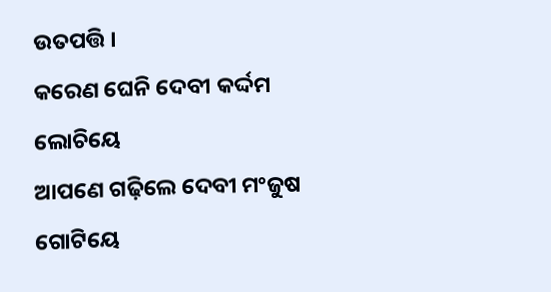ଉତପତ୍ତି ।
କରେଣ ଘେନି ଦେବୀ କର୍ଦ୍ଦମ ଲୋଚିୟେ
ଆପଣେ ଗଢ଼ିଲେ ଦେବୀ ମଂଜୁଷ ଗୋଟିୟେ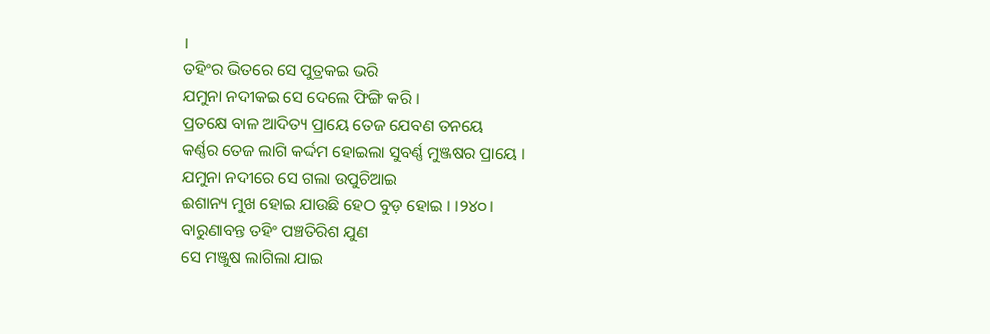।
ତହିଂର ଭିତରେ ସେ ପୁତ୍ରକଇ ଭରି
ଯମୁନା ନଦୀକଇ ସେ ଦେଲେ ଫିଙ୍ଗି କରି ।
ପ୍ରତକ୍ଷେ ବାଳ ଆଦିତ୍ୟ ପ୍ରାୟେ ତେଜ ଯେବଣ ତନୟେ
କର୍ଣ୍ଣର ତେଜ ଲାଗି କର୍ଦ୍ଦମ ହୋଇଲା ସୁବର୍ଣ୍ଣ ମୁଞ୍ଜଷର ପ୍ରାୟେ ।
ଯମୁନା ନଦୀରେ ସେ ଗଲା ଉପୁଚିଆଇ
ଈଶାନ୍ୟ ମୁଖ ହୋଇ ଯାଉଛି ହେଠ ବୁଡ଼ ହୋଇ । ।୨୪୦।
ବାରୁଣାବନ୍ତ ତହିଂ ପଞ୍ଚତିରିଶ ଯୁଣ
ସେ ମଞ୍ଜୁଷ ଲାଗିଲା ଯାଇ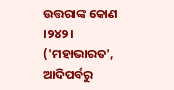ଉତ୍ତରାଙ୍କ କୋଣ ।୨୪୨।
('ମହାଭାରତ', ଆଦିପର୍ବରୁ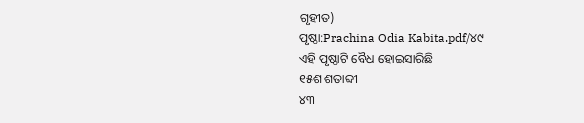ଗୃହୀତ)
ପୃଷ୍ଠା:Prachina Odia Kabita.pdf/୪୯
ଏହି ପୃଷ୍ଠାଟି ବୈଧ ହୋଇସାରିଛି
୧୫ଶ ଶତାବ୍ଦୀ
୪୩